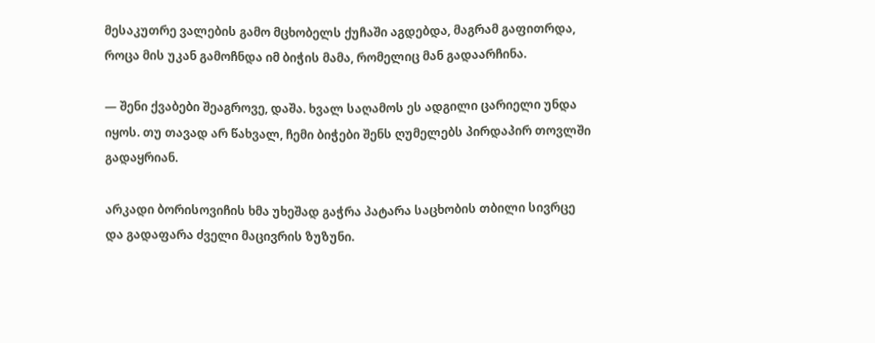მესაკუთრე ვალების გამო მცხობელს ქუჩაში აგდებდა, მაგრამ გაფითრდა, როცა მის უკან გამოჩნდა იმ ბიჭის მამა, რომელიც მან გადაარჩინა.

— შენი ქვაბები შეაგროვე, დაშა. ხვალ საღამოს ეს ადგილი ცარიელი უნდა იყოს. თუ თავად არ წახვალ, ჩემი ბიჭები შენს ღუმელებს პირდაპირ თოვლში გადაყრიან.

არკადი ბორისოვიჩის ხმა უხეშად გაჭრა პატარა საცხობის თბილი სივრცე და გადაფარა ძველი მაცივრის ზუზუნი.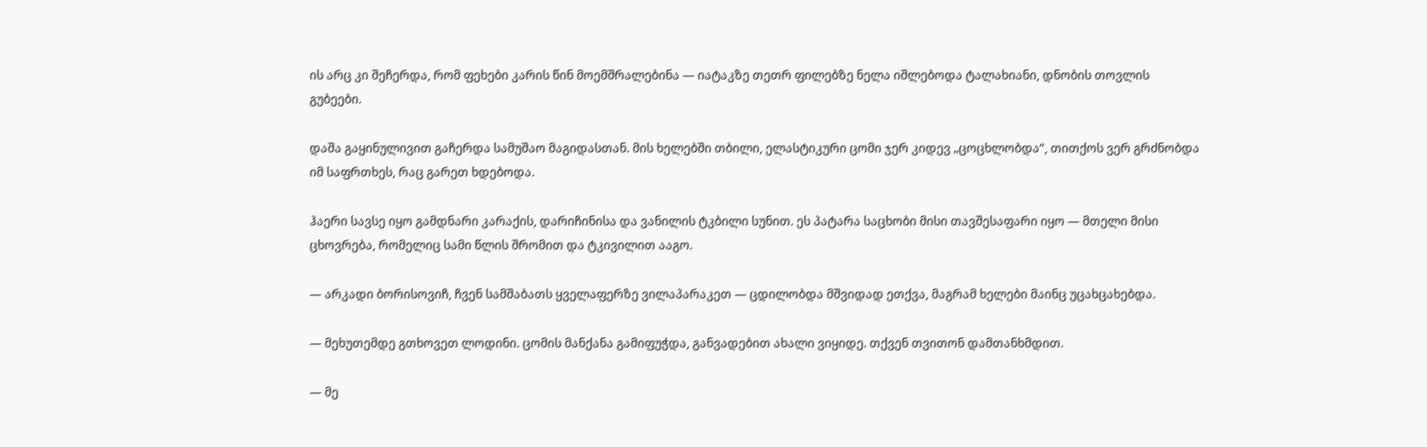ის არც კი შეჩერდა, რომ ფეხები კარის წინ მოემშრალებინა — იატაკზე თეთრ ფილებზე ნელა იშლებოდა ტალახიანი, დნობის თოვლის გუბეები.

დაშა გაყინულივით გაჩერდა სამუშაო მაგიდასთან. მის ხელებში თბილი, ელასტიკური ცომი ჯერ კიდევ „ცოცხლობდა“, თითქოს ვერ გრძნობდა იმ საფრთხეს, რაც გარეთ ხდებოდა.

ჰაერი სავსე იყო გამდნარი კარაქის, დარიჩინისა და ვანილის ტკბილი სუნით. ეს პატარა საცხობი მისი თავშესაფარი იყო — მთელი მისი ცხოვრება, რომელიც სამი წლის შრომით და ტკივილით ააგო.

— არკადი ბორისოვიჩ, ჩვენ სამშაბათს ყველაფერზე ვილაპარაკეთ — ცდილობდა მშვიდად ეთქვა, მაგრამ ხელები მაინც უცახცახებდა.

— მეხუთემდე გთხოვეთ ლოდინი. ცომის მანქანა გამიფუჭდა, განვადებით ახალი ვიყიდე. თქვენ თვითონ დამთანხმდით.

— მე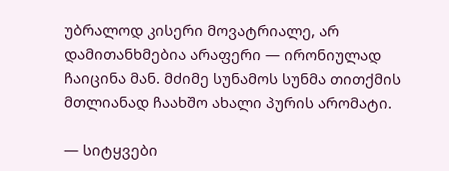უბრალოდ კისერი მოვატრიალე, არ დამითანხმებია არაფერი — ირონიულად ჩაიცინა მან. მძიმე სუნამოს სუნმა თითქმის მთლიანად ჩაახშო ახალი პურის არომატი.

— სიტყვები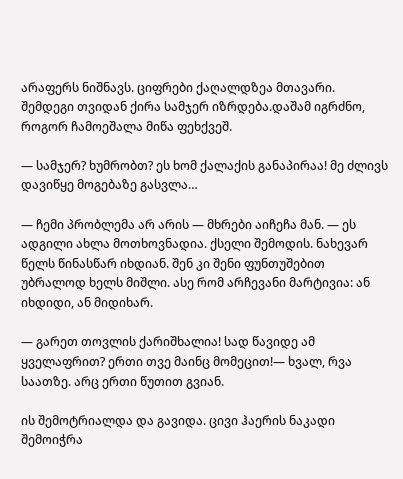არაფერს ნიშნავს. ციფრები ქაღალდზეა მთავარი. შემდეგი თვიდან ქირა სამჯერ იზრდება.დაშამ იგრძნო, როგორ ჩამოეშალა მიწა ფეხქვეშ.

— სამჯერ? ხუმრობთ? ეს ხომ ქალაქის განაპირაა! მე ძლივს დავიწყე მოგებაზე გასვლა…

— ჩემი პრობლემა არ არის — მხრები აიჩეჩა მან. — ეს ადგილი ახლა მოთხოვნადია. ქსელი შემოდის. ნახევარ წელს წინასწარ იხდიან. შენ კი შენი ფუნთუშებით უბრალოდ ხელს მიშლი. ასე რომ არჩევანი მარტივია: ან იხდიდი, ან მიდიხარ.

— გარეთ თოვლის ქარიშხალია! სად წავიდე ამ ყველაფრით? ერთი თვე მაინც მომეცით!— ხვალ, რვა საათზე. არც ერთი წუთით გვიან.

ის შემოტრიალდა და გავიდა. ცივი ჰაერის ნაკადი შემოიჭრა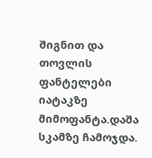შიგნით და თოვლის ფანტელები იატაკზე მიმოფანტა.დაშა სკამზე ჩამოჯდა.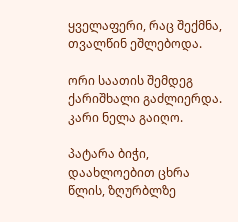ყველაფერი, რაც შექმნა, თვალწინ ეშლებოდა.

ორი საათის შემდეგ ქარიშხალი გაძლიერდა. კარი ნელა გაიღო.

პატარა ბიჭი, დაახლოებით ცხრა წლის, ზღურბლზე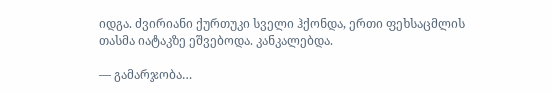იდგა. ძვირიანი ქურთუკი სველი ჰქონდა, ერთი ფეხსაცმლის თასმა იატაკზე ეშვებოდა. კანკალებდა.

— გამარჯობა…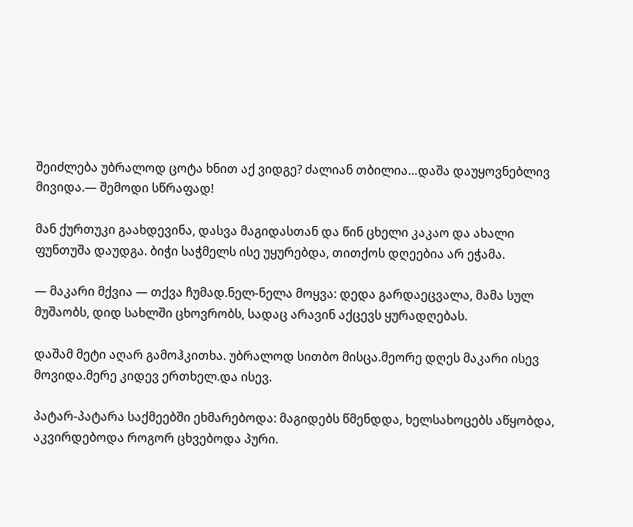შეიძლება უბრალოდ ცოტა ხნით აქ ვიდგე? ძალიან თბილია…დაშა დაუყოვნებლივ მივიდა.— შემოდი სწრაფად!

მან ქურთუკი გაახდევინა, დასვა მაგიდასთან და წინ ცხელი კაკაო და ახალი ფუნთუშა დაუდგა. ბიჭი საჭმელს ისე უყურებდა, თითქოს დღეებია არ ეჭამა.

— მაკარი მქვია — თქვა ჩუმად.ნელ-ნელა მოყვა: დედა გარდაეცვალა, მამა სულ მუშაობს, დიდ სახლში ცხოვრობს, სადაც არავინ აქცევს ყურადღებას.

დაშამ მეტი აღარ გამოჰკითხა. უბრალოდ სითბო მისცა.მეორე დღეს მაკარი ისევ მოვიდა.მერე კიდევ ერთხელ.და ისევ.

პატარ-პატარა საქმეებში ეხმარებოდა: მაგიდებს წმენდდა, ხელსახოცებს აწყობდა, აკვირდებოდა როგორ ცხვებოდა პური.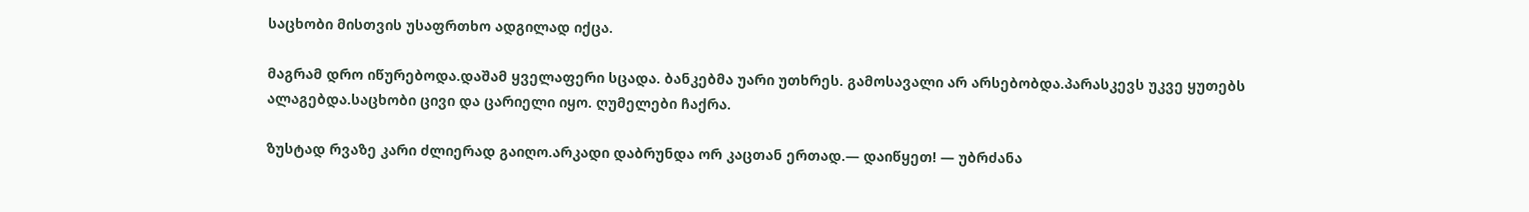საცხობი მისთვის უსაფრთხო ადგილად იქცა.

მაგრამ დრო იწურებოდა.დაშამ ყველაფერი სცადა. ბანკებმა უარი უთხრეს. გამოსავალი არ არსებობდა.პარასკევს უკვე ყუთებს ალაგებდა.საცხობი ცივი და ცარიელი იყო. ღუმელები ჩაქრა.

ზუსტად რვაზე კარი ძლიერად გაიღო.არკადი დაბრუნდა ორ კაცთან ერთად.— დაიწყეთ! — უბრძანა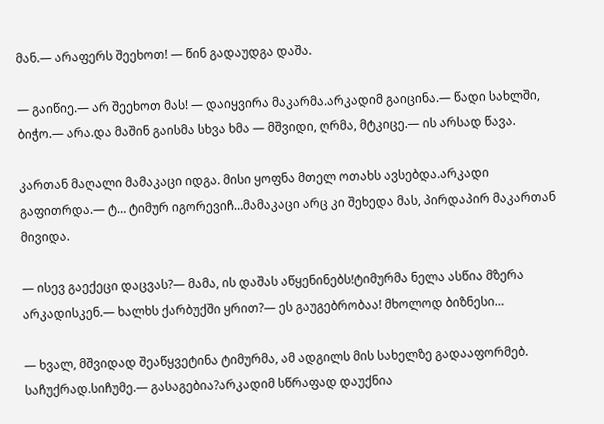მან.— არაფერს შეეხოთ! — წინ გადაუდგა დაშა.

— გაიწიე.— არ შეეხოთ მას! — დაიყვირა მაკარმა.არკადიმ გაიცინა.— წადი სახლში, ბიჭო.— არა.და მაშინ გაისმა სხვა ხმა — მშვიდი, ღრმა, მტკიცე.— ის არსად წავა.

კართან მაღალი მამაკაცი იდგა. მისი ყოფნა მთელ ოთახს ავსებდა.არკადი გაფითრდა.— ტ… ტიმურ იგორევიჩ…მამაკაცი არც კი შეხედა მას, პირდაპირ მაკართან მივიდა.

— ისევ გაექეცი დაცვას?— მამა, ის დაშას აწყენინებს!ტიმურმა ნელა ასწია მზერა არკადისკენ.— ხალხს ქარბუქში ყრით?— ეს გაუგებრობაა! მხოლოდ ბიზნესი…

— ხვალ, მშვიდად შეაწყვეტინა ტიმურმა, ამ ადგილს მის სახელზე გადააფორმებ. საჩუქრად.სიჩუმე.— გასაგებია?არკადიმ სწრაფად დაუქნია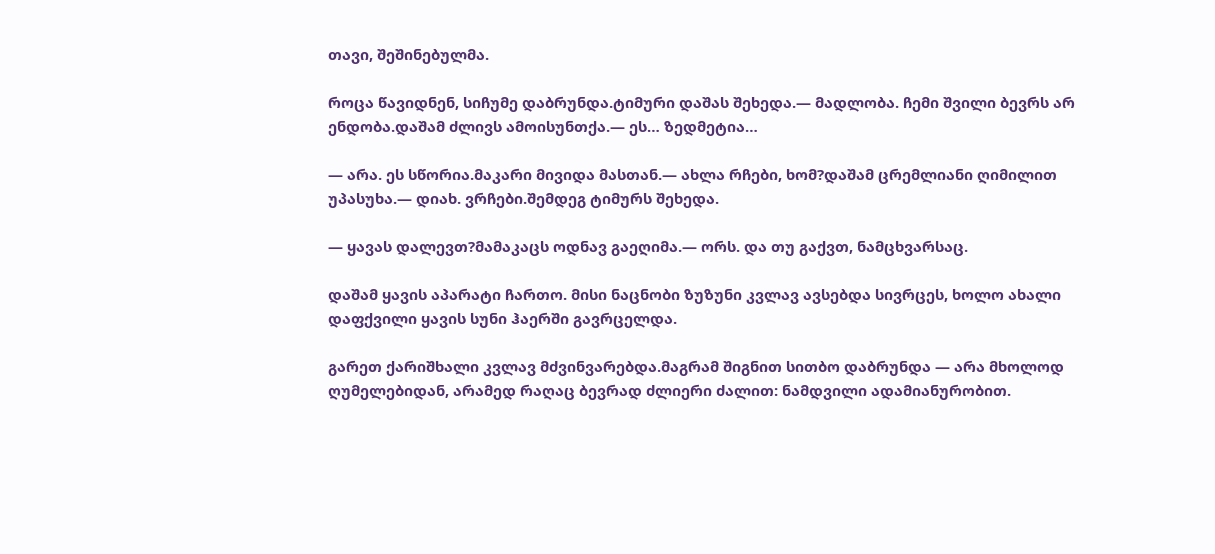თავი, შეშინებულმა.

როცა წავიდნენ, სიჩუმე დაბრუნდა.ტიმური დაშას შეხედა.— მადლობა. ჩემი შვილი ბევრს არ ენდობა.დაშამ ძლივს ამოისუნთქა.— ეს… ზედმეტია…

— არა. ეს სწორია.მაკარი მივიდა მასთან.— ახლა რჩები, ხომ?დაშამ ცრემლიანი ღიმილით უპასუხა.— დიახ. ვრჩები.შემდეგ ტიმურს შეხედა.

— ყავას დალევთ?მამაკაცს ოდნავ გაეღიმა.— ორს. და თუ გაქვთ, ნამცხვარსაც.

დაშამ ყავის აპარატი ჩართო. მისი ნაცნობი ზუზუნი კვლავ ავსებდა სივრცეს, ხოლო ახალი დაფქვილი ყავის სუნი ჰაერში გავრცელდა.

გარეთ ქარიშხალი კვლავ მძვინვარებდა.მაგრამ შიგნით სითბო დაბრუნდა — არა მხოლოდ ღუმელებიდან, არამედ რაღაც ბევრად ძლიერი ძალით: ნამდვილი ადამიანურობით.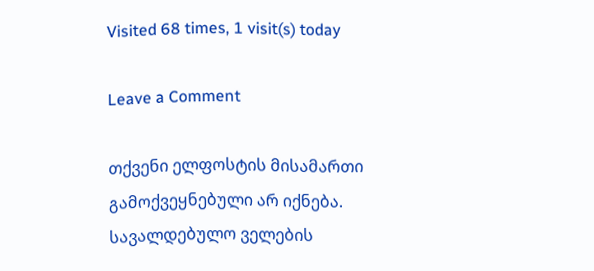Visited 68 times, 1 visit(s) today

Leave a Comment

თქვენი ელფოსტის მისამართი გამოქვეყნებული არ იქნება. სავალდებულო ველების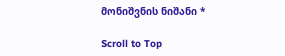მონიშვნის ნიშანი *

Scroll to Top